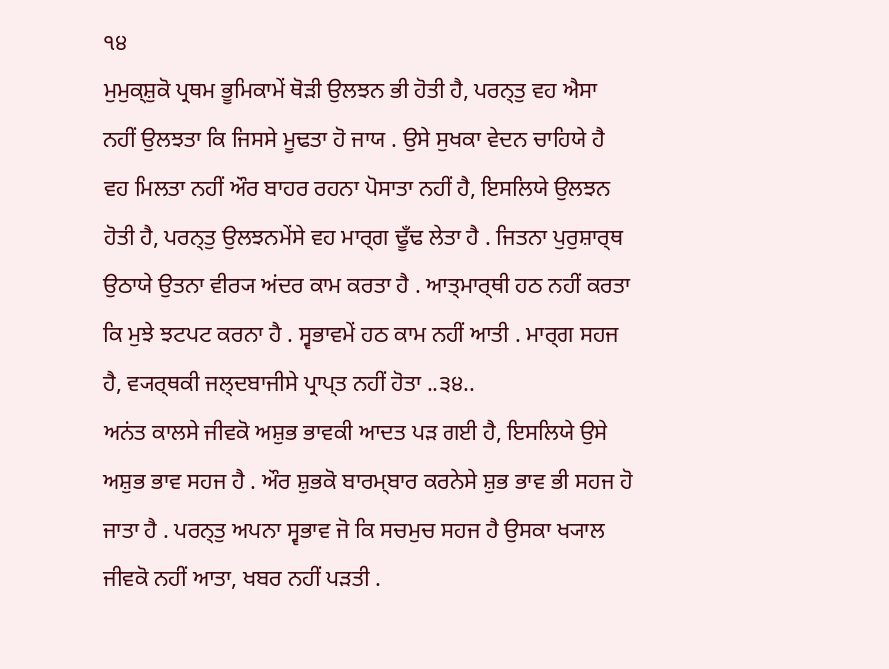੧੪
ਮੁਮੁਕ੍ਸ਼ੁਕੋ ਪ੍ਰਥਮ ਭੂਮਿਕਾਮੇਂ ਥੋੜੀ ਉਲਝਨ ਭੀ ਹੋਤੀ ਹੈ, ਪਰਨ੍ਤੁ ਵਹ ਐਸਾ ਨਹੀਂ ਉਲਝਤਾ ਕਿ ਜਿਸਸੇ ਮੂਢਤਾ ਹੋ ਜਾਯ . ਉਸੇ ਸੁਖਕਾ ਵੇਦਨ ਚਾਹਿਯੇ ਹੈ ਵਹ ਮਿਲਤਾ ਨਹੀਂ ਔਰ ਬਾਹਰ ਰਹਨਾ ਪੋਸਾਤਾ ਨਹੀਂ ਹੈ, ਇਸਲਿਯੇ ਉਲਝਨ ਹੋਤੀ ਹੈ, ਪਰਨ੍ਤੁ ਉਲਝਨਮੇਂਸੇ ਵਹ ਮਾਰ੍ਗ ਢੂਁਢ ਲੇਤਾ ਹੈ . ਜਿਤਨਾ ਪੁਰੁਸ਼ਾਰ੍ਥ ਉਠਾਯੇ ਉਤਨਾ ਵੀਰ੍ਯ ਅਂਦਰ ਕਾਮ ਕਰਤਾ ਹੈ . ਆਤ੍ਮਾਰ੍ਥੀ ਹਠ ਨਹੀਂ ਕਰਤਾ ਕਿ ਮੁਝੇ ਝਟਪਟ ਕਰਨਾ ਹੈ . ਸ੍ਵਭਾਵਮੇਂ ਹਠ ਕਾਮ ਨਹੀਂ ਆਤੀ . ਮਾਰ੍ਗ ਸਹਜ ਹੈ, ਵ੍ਯਰ੍ਥਕੀ ਜਲ੍ਦਬਾਜੀਸੇ ਪ੍ਰਾਪ੍ਤ ਨਹੀਂ ਹੋਤਾ ..੩੪..
ਅਨਂਤ ਕਾਲਸੇ ਜੀਵਕੋ ਅਸ਼ੁਭ ਭਾਵਕੀ ਆਦਤ ਪੜ ਗਈ ਹੈ, ਇਸਲਿਯੇ ਉਸੇ ਅਸ਼ੁਭ ਭਾਵ ਸਹਜ ਹੈ . ਔਰ ਸ਼ੁਭਕੋ ਬਾਰਮ੍ਬਾਰ ਕਰਨੇਸੇ ਸ਼ੁਭ ਭਾਵ ਭੀ ਸਹਜ ਹੋ ਜਾਤਾ ਹੈ . ਪਰਨ੍ਤੁ ਅਪਨਾ ਸ੍ਵਭਾਵ ਜੋ ਕਿ ਸਚਮੁਚ ਸਹਜ ਹੈ ਉਸਕਾ ਖ੍ਯਾਲ ਜੀਵਕੋ ਨਹੀਂ ਆਤਾ, ਖਬਰ ਨਹੀਂ ਪੜਤੀ .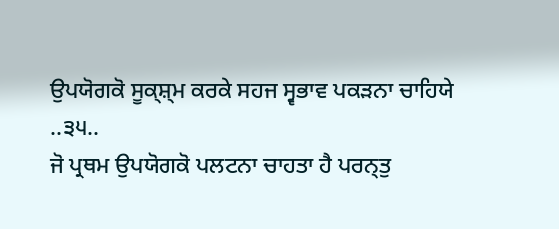ਉਪਯੋਗਕੋ ਸੂਕ੍ਸ਼੍ਮ ਕਰਕੇ ਸਹਜ ਸ੍ਵਭਾਵ ਪਕੜਨਾ ਚਾਹਿਯੇ ..੩੫..
ਜੋ ਪ੍ਰਥਮ ਉਪਯੋਗਕੋ ਪਲਟਨਾ ਚਾਹਤਾ ਹੈ ਪਰਨ੍ਤੁ